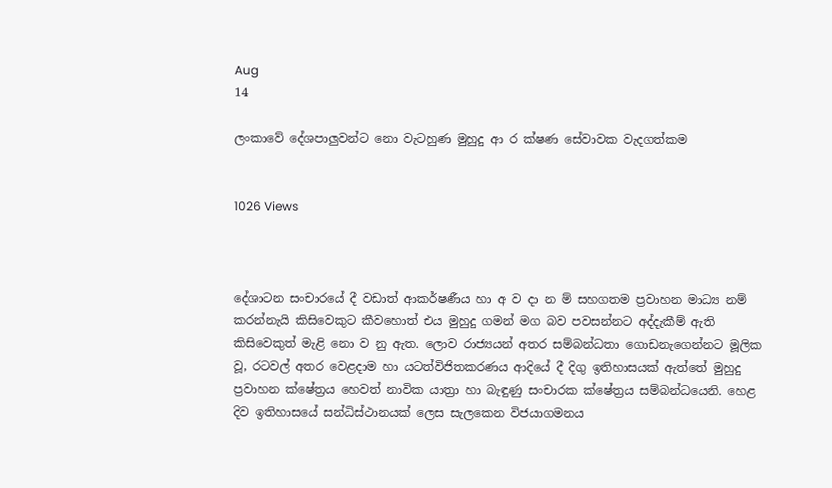Aug
14

ලංකාවේ දේශපාලුවන්ට නො වැටහුණ මුහුදු ආ ර ක්ෂණ සේවාවක වැදගත්කම


1026 Views



දේශාටන සංචාරයේ දී වඩාත් ආකර්ෂණීය හා අ ව දා න ම් සහගතම ප්‍රවාහන මාධ්‍ය නම් කරන්නැයි කිසිවෙකුට කීවහොත් එය මුහුදු ගමන් මග බව පවසන්නට අද්දැකීම් ඇති කිසිවෙකුත් මැළි නො ව නු ඇත. ලොව රාජ්‍යයන් අතර සම්බන්ධතා ගොඩනැගෙන්නට මූලික වූ, රටවල් අතර වෙළදාම හා යටත්විජිතකරණය ආදියේ දී දිගු ඉතිහාසයක් ඇත්තේ මුහුදු ප්‍රවාහන ක්ෂේත්‍රය හෙවත් නාවික යාත්‍රා හා බැඳුණු සංචාරක ක්ෂේත්‍රය සම්බන්ධයෙනි. හෙළ දිව ඉතිහාසයේ සන්ධිස්ථානයක් ලෙස සැලකෙන විජයාගමනය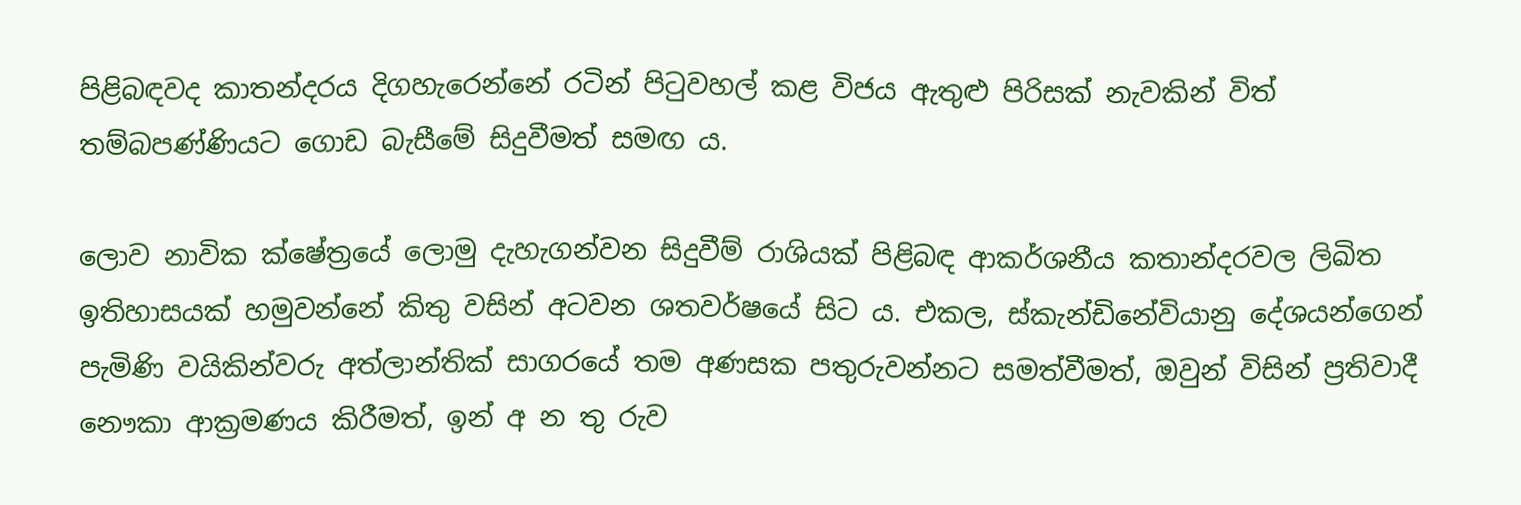පිළිබඳවද කාතන්දරය දිගහැරෙන්නේ රටින් පිටුවහල් කළ විජය ඇතුළු පිරිසක් නැවකින් විත් තම්බපණ්ණියට ගොඩ බැසීමේ සිදුවීමත් සමඟ ය.

ලොව නාවික ක්ෂේත්‍රයේ ලොමු දැහැගන්වන සිදුවීම් රාශියක් පිළිබඳ ආකර්ශනීය කතාන්දරවල ලිඛිත ඉතිහාසයක් හමුවන්නේ කිතු වසින් අටවන ශතවර්ෂයේ සිට ය. එකල, ස්කැන්ඩිනේවියානු දේශයන්ගෙන් පැමිණි වයිකින්වරු අත්ලාන්තික් සාගරයේ තම අණසක පතුරුවන්නට සමත්වීමත්, ඔවුන් විසින් ප්‍රතිවාදී නෞකා ආක්‍රමණය කිරීමත්, ඉන් අ න තු රුව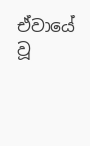ඒවායේ වූ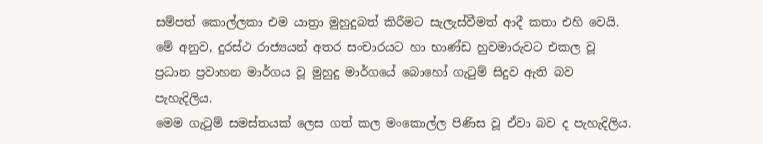සම්පත් කොල්ලකා එම යාත්‍රා මුහුදුබත් කිරීමට සැලැස්වීමත් ආදී කතා එහි වෙයි. මේ අනුව, දුරස්ථ රාජ්‍යයන් අතර සංචාරයට හා භාණ්ඩ හුවමාරුවට එකල වූ ප්‍රධාන ප්‍රවාහන මාර්ගය වූ මුහුදු මාර්ගයේ බොහෝ ගැටුම් සිදුව ඇති බව පැහැදිලිය.
මෙම ගැටුම් සමස්තයක් ලෙස ගත් කල මංකොල්ල පිණිස වූ ඒවා බව ද පැහැදිලිය.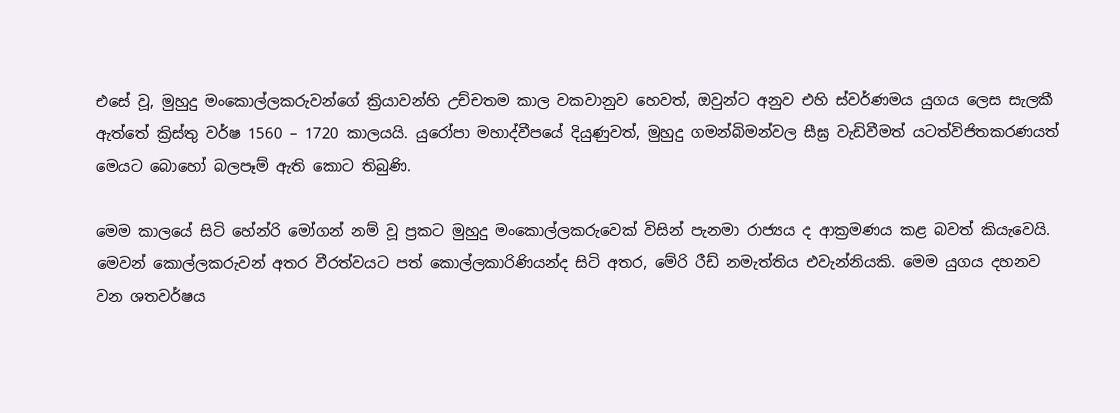එසේ වූ, මුහුදු මංකොල්ලකරුවන්ගේ ක්‍රියාවන්හි උච්චතම කාල වකවානුව හෙවත්, ඔවුන්ට අනුව එහි ස්වර්ණමය යුගය ලෙස සැලකී ඇත්තේ ක්‍රිස්තු වර්ෂ 1560 – 1720 කාලයයි. යුරෝපා මහාද්වීපයේ දියුණුවත්, මුහුදු ගමන්බිමන්වල සීඝ්‍ර වැඩිවීමත් යටත්විජිතකරණයත් මෙයට බොහෝ බලපෑම් ඇති කොට තිබුණි.

මෙම කාලයේ සිටි හේන්රි මෝගන් නම් වූ ප්‍රකට මුහුදු මංකොල්ලකරුවෙක් විසින් පැනමා රාජ්‍යය ද ආක්‍රමණය කළ බවත් කියැවෙයි. මෙවන් කොල්ලකරුවන් අතර වීරත්වයට පත් කොල්ලකාරිණියන්ද සිටි අතර, මේරි රීඩ් නමැත්තිය එවැන්නියකි. මෙම යුගය දහනව වන ශතවර්ෂය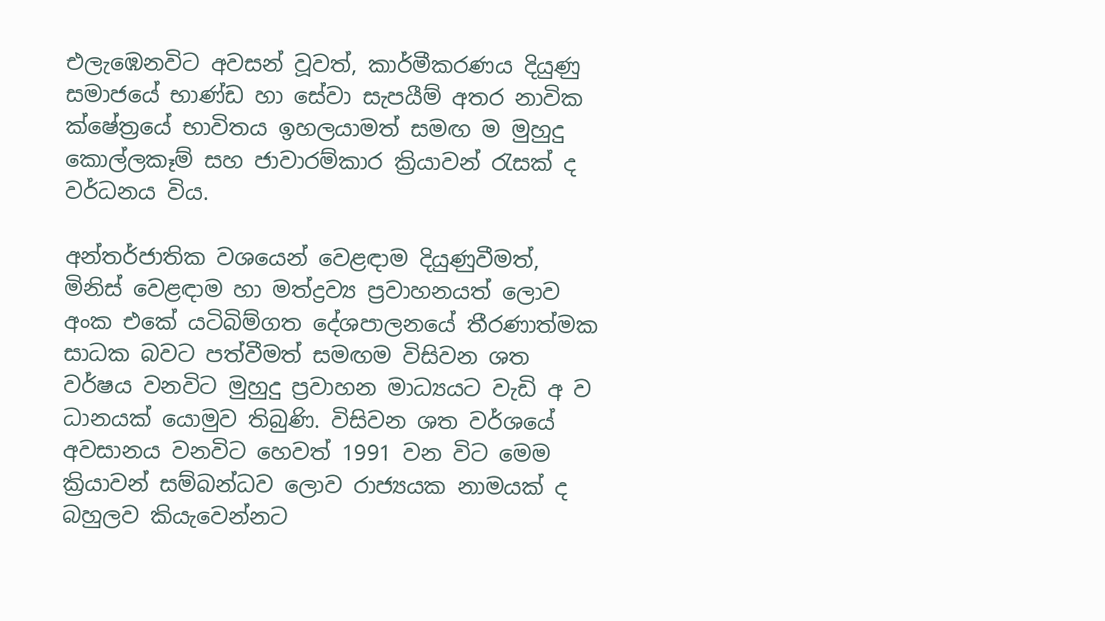එලැඹෙනවිට අවසන් වූවත්, කාර්මීකරණය දියුණු සමාජයේ භාණ්ඩ හා සේවා සැපයීම් අතර නාවික ක්ෂේත්‍රයේ භාවිතය ඉහලයාමත් සමඟ ම මුහුදු කොල්ලකෑම් සහ ජාවාරම්කාර ක්‍රියාවන් රැසක් ද වර්ධනය විය.

අන්තර්ජාතික වශයෙන් වෙළඳාම දියුණුවීමත්, මිනිස් වෙළඳාම හා මත්ද්‍රව්‍ය ප්‍රවාහනයත් ලොව අංක එකේ යටිබිම්ගත දේශපාලනයේ තීරණාත්මක සාධක බවට පත්වීමත් සමඟම විසිවන ශත වර්ෂය වනවිට මුහුදු ප්‍රවාහන මාධ්‍යයට වැඩි අ ව ධානයක් යොමුව තිබුණි. විසිවන ශත වර්ශයේ අවසානය වනවිට හෙවත් 1991 වන විට මෙම ක්‍රියාවන් සම්බන්ධව ලොව රාජ්‍යයක නාමයක් ද බහුලව කියැවෙන්නට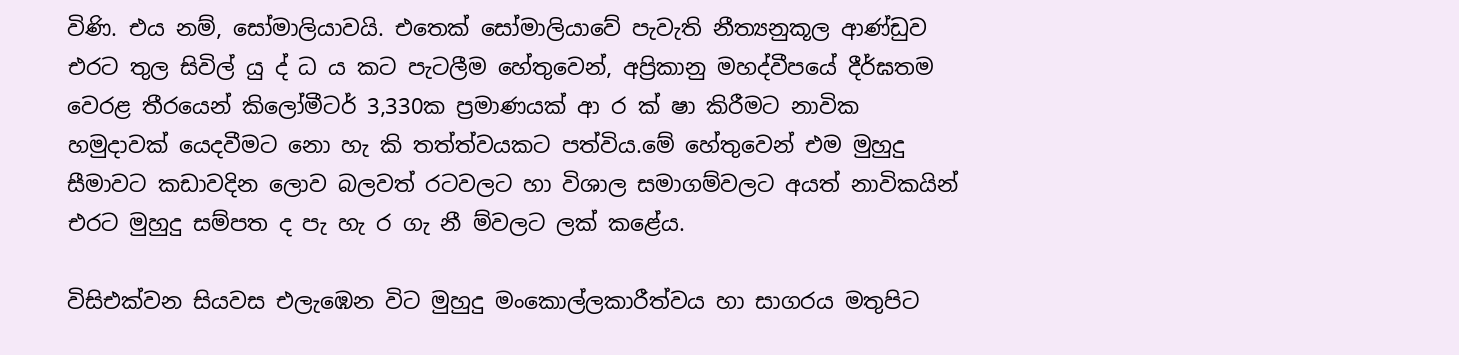විණි. එය නම්, සෝමාලියාවයි. එතෙක් සෝමාලියාවේ පැවැති නීත්‍යනුකූල ආණ්ඩුව එරට තුල සිවිල් යු ද් ධ ය කට පැටලීම හේතුවෙන්, අප්‍රිකානු මහද්වීපයේ දීර්ඝතම වෙරළ තීරයෙන් කිලෝමීටර් 3,330ක ප්‍රමාණයක් ආ ර ක් ෂා කිරීමට නාවික හමුදාවක් යෙදවීමට නො හැ කි තත්ත්වයකට පත්විය.මේ හේතුවෙන් එම මුහුදු සීමාවට කඩාවදින ලොව බලවත් රටවලට හා විශාල සමාගම්වලට අයත් නාවිකයින් එරට මුහුදු සම්පත ද පැ හැ ර ගැ නී ම්වලට ලක් කළේය.

විසිඑක්වන සියවස එලැඹෙන විට මුහුදු මංකොල්ලකාරීත්වය හා සාගරය මතුපිට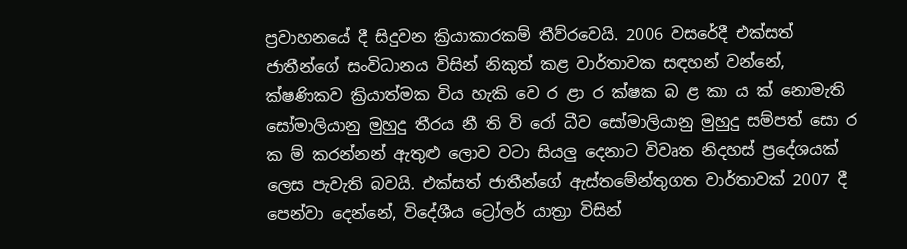ප්‍රවාහනයේ දී සිදුවන ක්‍රියාකාරකම් තීව්රවෙයි. 2006 වසරේදී එක්සත් ජාතීන්ගේ සංවිධානය විසින් නිකුත් කළ වාර්තාවක සඳහන් වන්නේ, ක්ෂණිකව ක්‍රියාත්මක විය හැකි වෙ ර ළා ර ක්ෂක බ ළ කා ය ක් නොමැති සෝමාලියානු මුහුදු තීරය නී ති වි රෝ ධීව සෝමාලියානු මුහුදු සම්පත් සො ර ක ම් කරන්නන් ඇතුළු ලොව වටා සියලු දෙනාට විවෘත නිදහස් ප්‍රදේශයක් ලෙස පැවැති බවයි. එක්සත් ජාතීන්ගේ ඇස්තමේන්තුගත වාර්තාවක් 2007 දී පෙන්වා දෙන්නේ, විදේශීය ට්‍රෝලර් යාත්‍රා විසින්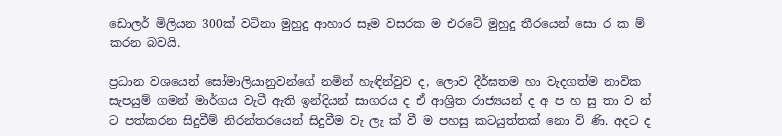ඩොලර් මිලියන 300ක් වටිනා මුහුදු ආහාර සෑම වසරක ම එරටේ මුහුදු තීරයෙන් සො ර ක ම් කරන බවයි.

ප්‍රධාන වශයෙන් සෝමාලියානුවන්ගේ නමින් හැඳින්වුව ද, ලොව දීර්ඝතම හා වැදගත්ම නාවික සැපයුම් ගමන් මාර්ගය වැටී ඇති ඉන්දියන් සාගරය ද ඒ ආශ්‍රිත රාජ්‍යයන් ද අ ප හ සු තා ව න් ට පත්කරන සිදුවීම් නිරන්තරයෙන් සිදුවීම වැ ලැ ක් වී ම පහසු කටයුත්තක් නො වි ණි. අදට ද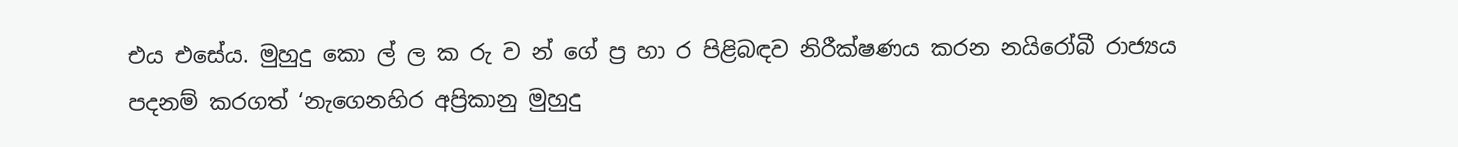එය එසේය. මුහුදු කො ල් ල ක රු ව න් ගේ ප්‍ර හා ර පිළිබඳව නිරීක්ෂණය කරන නයිරෝබී රාජ්‍යය පදනම් කරගත් ‘නැගෙනහිර අප්‍රිකානු මුහුදු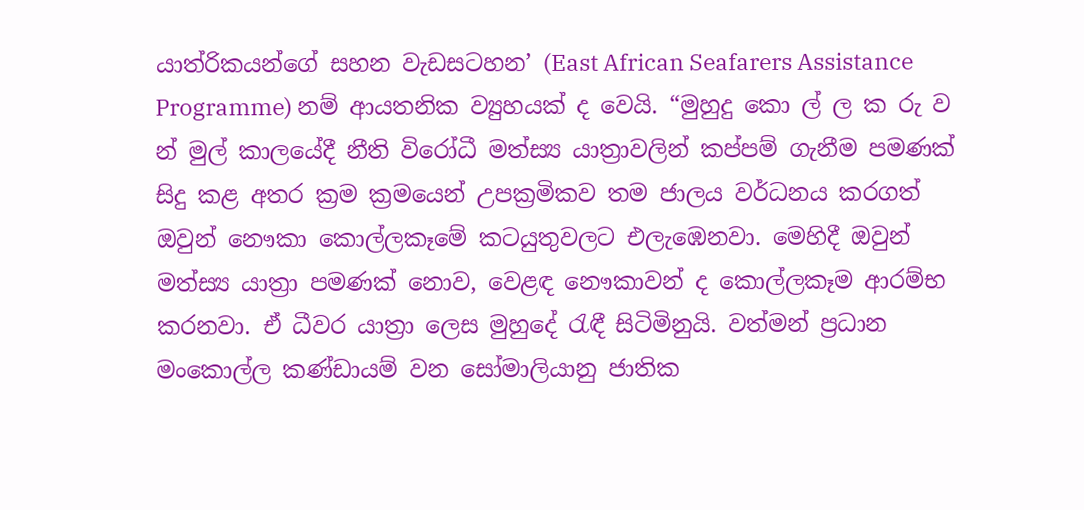යාත්රිකයන්ගේ සහන වැඩසටහන’ (East African Seafarers Assistance Programme) නම් ආයතනික ව්‍යුහයක් ද වෙයි. “මුහුදු කො ල් ල ක රු ව න් මුල් කාලයේදී නීති විරෝධී මත්ස්‍ය යාත්‍රාවලින් කප්පම් ගැනීම පමණක් සිදු කළ අතර ක්‍රම ක්‍රමයෙන් උපක්‍රමිකව තම ජාලය වර්ධනය කරගත් ඔවුන් නෞකා කොල්ලකෑමේ කටයුතුවලට එලැඹෙනවා. මෙහිදී ඔවුන් මත්ස්‍ය යාත්‍රා පමණක් නොව, වෙළඳ නෞකාවන් ද කොල්ලකෑම ආරම්භ කරනවා. ඒ ධීවර යාත්‍රා ලෙස මුහුදේ රැඳී සිටිමිනුයි. වත්මන් ප්‍රධාන මංකොල්ල කණ්ඩායම් වන සෝමාලියානු ජාතික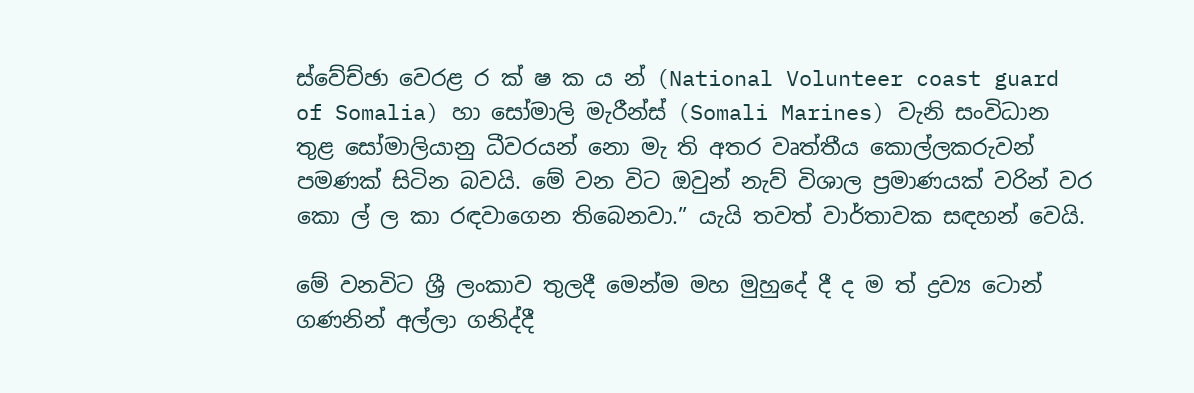ස්වේච්ඡා වෙරළ ර ක් ෂ ක ය න් (National Volunteer coast guard of Somalia) හා සෝමාලි මැරීන්ස් (Somali Marines) වැනි සංවිධාන තුළ සෝමාලියානු ධීවරයන් නො මැ ති අතර වෘත්තීය කොල්ලකරුවන් පමණක් සිටින බවයි. මේ වන විට ඔවුන් නැව් විශාල ප්‍රමාණයක් වරින් වර කො ල් ල කා රඳවාගෙන තිබෙනවා.” යැයි තවත් වාර්තාවක සඳහන් වෙයි.

මේ වනවිට ශ්‍රී ලංකාව තුලදී මෙන්ම මහ මුහුදේ දී ද ම ත් ද්‍රව්‍ය ටොන් ගණනින් අල්ලා ගනිද්දී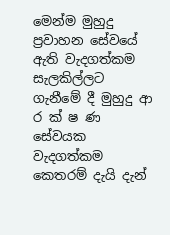මෙන්ම මුහුදු ප්‍රවාහන සේවයේ ඇති වැදගත්කම සැලකිල්ලට ගැනීමේ දී මුහුදු ආ ර ක් ෂ ණ සේවයක වැදගත්කම කෙතරම් දැයි දැන්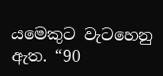යමෙකුට වැටහෙනු ඇත. “90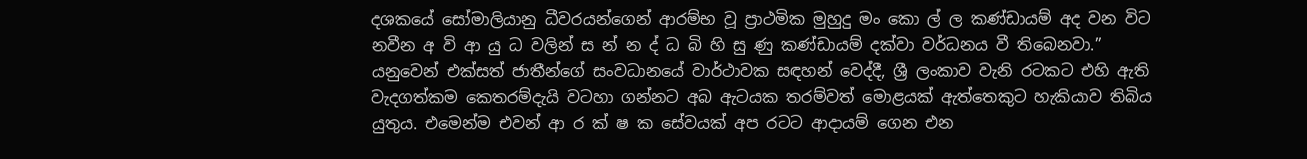දශකයේ සෝමාලියානු ධීවරයන්ගෙන් ආරම්භ වූ ප්‍රාථමික මුහුදු මං කො ල් ල කණ්ඩායම් අද වන විට නවීන අ වි ආ යු ධ වලින් ස න් න ද් ධ බි හි සු ණු කණ්ඩායම් දක්වා වර්ධනය වී තිබෙනවා.” යනුවෙන් එක්සත් ජාතීන්ගේ සංවධානයේ වාර්ථාවක සඳහන් වෙද්දී, ශ්‍රී ලංකාව වැනි රටකට එහි ඇති වැදගත්කම කෙතරම්දැයි වටහා ගන්නට අබ ඇටයක තරම්වත් මොළයක් ඇත්තෙකුට හැකියාව තිබිය යුතුය. එමෙන්ම එවන් ආ ර ක් ෂ ක සේවයක් අප රටට ආදායම් ගෙන එන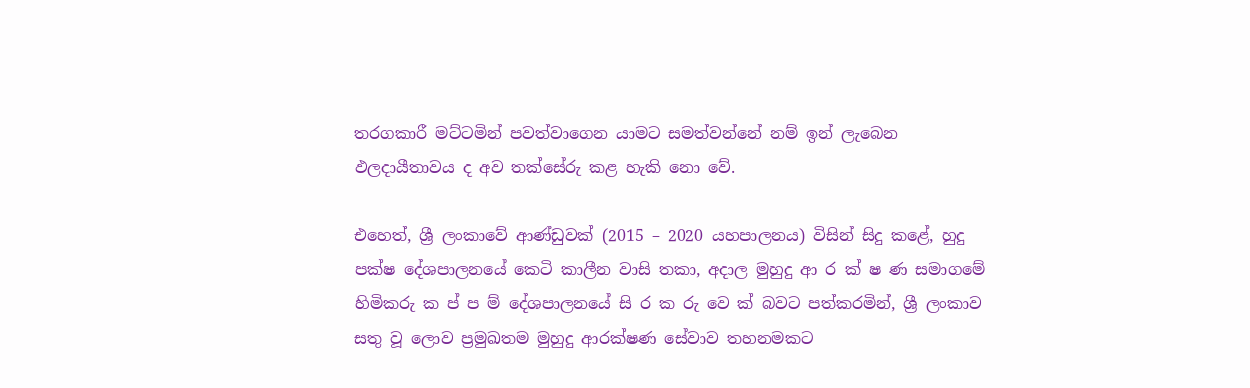තරගකාරී මට්ටමින් පවත්වාගෙන යාමට සමත්වන්නේ නම් ඉන් ලැබෙන ඵලදායීතාවය ද අව තක්සේරු කළ හැකි නො වේ.

එහෙත්, ශ්‍රී ලංකාවේ ආණ්ඩුවක් (2015 – 2020 යහපාලනය) විසින් සිදු කළේ, හුදු පක්ෂ දේශපාලනයේ කෙටි කාලීන වාසි තකා, අදාල මුහුදු ආ ර ක් ෂ ණ සමාගමේ හිමිකරු ක ප් ප ම් දේශපාලනයේ සි ර ක රු වෙ ක් බවට පත්කරමින්, ශ්‍රී ලංකාව සතු වූ ලොව ප්‍රමුඛතම මුහුදු ආරක්ෂණ සේවාව තහනමකට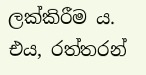ලක්කිරීම ය. එය, රත්තරන්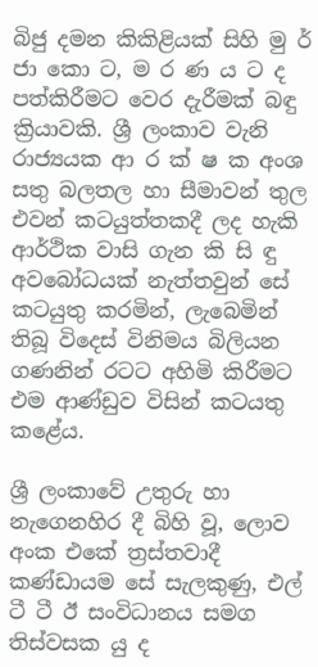බිජු දමන කිකිළියක් සිහි මු ර් ජා කො ට, ම ර ණ ය ට ද පත්කිරීමට වෙර දැරීමක් බඳු ක්‍රියාවකි. ශ්‍රී ලංකාව වැනි රාජ්‍යයක ආ ර ක් ෂ ක අංශ සතු බලතල හා සීමාවන් තුල එවන් කටයුත්තකදී ලද හැකි ආර්ථික වාසි ගැන කි සි ඳු අවබෝධයක් නැත්තවුන් සේ කටයුතු කරමින්, ලැබෙමින් තිබූ විදෙස් විනිමය බිලියන ගණනින් රටට අහිමි කිරීමට එම ආණ්ඩුව විසින් කටයතු කළේය.

ශ්‍රී ලංකාවේ උතුරු හා නැගෙනහිර දී බිහි වූ, ලොව අංක එකේ ත්‍රස්තවාදී කණ්ඩායම සේ සැලකුණු, එල් ටී ටී ඊ සංවිධානය සමග තිස්වසක යු ද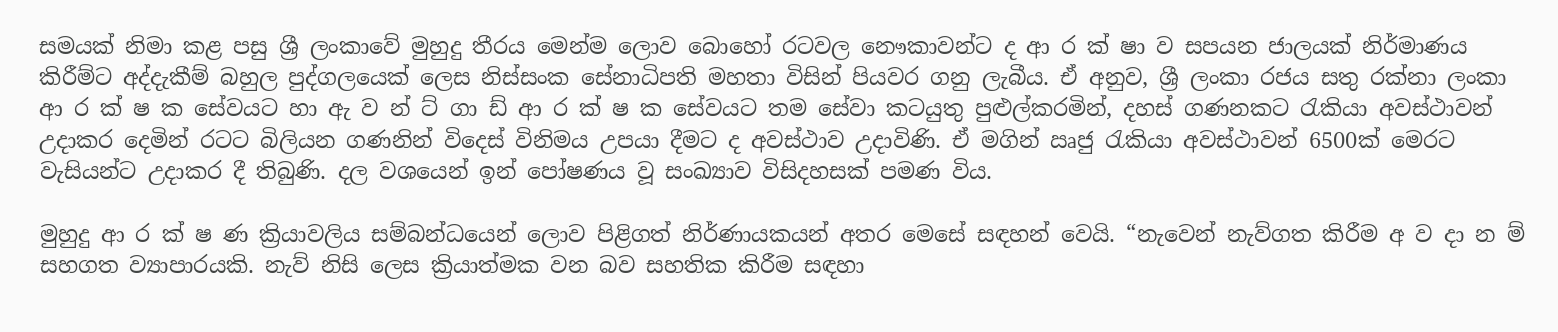සමයක් නිමා කළ පසු ශ්‍රී ලංකාවේ මුහුදු තීරය මෙන්ම ලොව බොහෝ රටවල නෞකාවන්ට ද ආ ර ක් ෂා ව සපයන ජාලයක් නිර්මාණය කිරීම්ට අද්දැකීම් බහුල පුද්ගලයෙක් ලෙස නිස්සංක සේනාධිපති මහතා විසින් පියවර ගනු ලැබීය. ඒ අනුව, ශ්‍රී ලංකා රජය සතු රක්නා ලංකා ආ ර ක් ෂ ක සේවයට හා ඇ ව න් ට් ගා ඩ් ආ ර ක් ෂ ක සේවයට තම සේවා කටයුතු පුළුල්කරමින්, දහස් ගණනකට රැකියා අවස්ථාවන් උදාකර දෙමින් රටට බිලියන ගණනින් විදෙස් විනිමය උපයා දීමට ද අවස්ථාව උදාවිණි. ඒ මගින් ඍජු රැකියා අවස්ථාවන් 6500ක් මෙරට වැසියන්ට උදාකර දී තිබුණි. දල වශයෙන් ඉන් පෝෂණය වූ සංඛ්‍යාව විසිදහසක් පමණ විය.

මුහුදු ආ ර ක් ෂ ණ ක්‍රියාවලිය සම්බන්ධයෙන් ලොව පිළිගත් නිර්ණායකයන් අතර මෙසේ සඳහන් වෙයි. “නැවෙන් නැව්ගත කිරීම අ ව දා න ම් සහගත ව්‍යාපාරයකි. නැව් නිසි ලෙස ක්‍රියාත්මක වන බව සහතික කිරීම සඳහා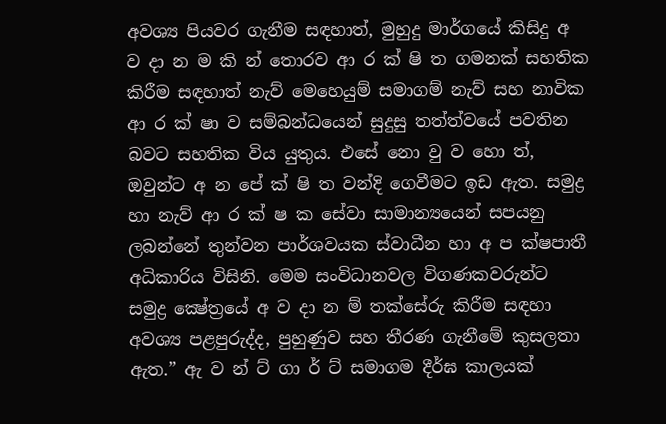අවශ්‍ය පියවර ගැනීම සඳහාත්, මුහුදු මාර්ගයේ කිසිදු අ ව දා න ම කි න් තොරව ආ ර ක් ෂි ත ගමනක් සහතික කිරීම සඳහාත් නැව් මෙහෙයුම් සමාගම් නැව් සහ නාවික ආ ර ක් ෂා ව සම්බන්ධයෙන් සුදුසු තත්ත්වයේ පවතින බවට සහතික විය යුතුය. එසේ නො වු ව හො ත්, ඔවුන්ට අ න පේ ක් ෂි ත වන්දි ගෙවීමට ඉඩ ඇත. සමුද්‍ර හා නැව් ආ ර ක් ෂ ක සේවා සාමාන්‍යයෙන් සපයනු ලබන්නේ තුන්වන පාර්ශවයක ස්වාධීන හා අ ප ක්ෂපාතී අධිකාරිය විසිනි. මෙම සංවිධානවල විගණකවරුන්ට සමුද්‍ර ක්‍ෂේත්‍රයේ අ ව දා න ම් තක්සේරු කිරීම සඳහා අවශ්‍ය පළපුරුද්ද, පුහුණුව සහ තීරණ ගැනීමේ කුසලතා ඇත.” ඇ ව න් ට් ගා ර් ට් සමාගම දීර්ඝ කාලයක්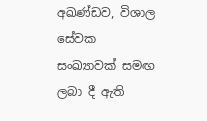අඛණ්ඩව, විශාල සේවක සංඛ්‍යාවක් සමඟ ලබා දී ඇති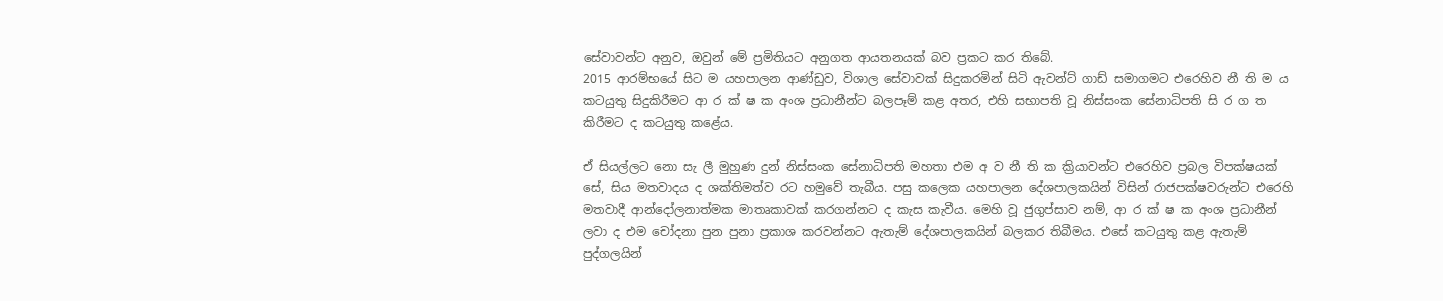සේවාවන්ට අනුව, ඔවුන් මේ ප්‍රමිතියට අනුගත ආයතනයක් බව ප්‍රකට කර තිබේ.
2015 ආරම්භයේ සිට ම යහපාලන ආණ්ඩුව, විශාල සේවාවක් සිදුකරමින් සිටි ඇවන්ට් ගාඩ් සමාගමට එරෙහිව නී ති ම ය කටයුතු සිදුකිරීමට ආ ර ක් ෂ ක අංශ ප්‍රධානීන්ට බලපෑම් කළ අතර, එහි සභාපති වූ නිස්සංක සේනාධිපති සි ර ග ත කිරීමට ද කටයුතු කළේය.

ඒ සියල්ලට නො සැ ලී මුහුණ දුන් නිස්සංක සේනාධිපති මහතා එම අ ව නී ති ක ක්‍රියාවන්ට එරෙහිව ප්‍රබල විපක්ෂයක් සේ, සිය මතවාදය ද ශක්තිමත්ව රට හමුවේ තැබීය. පසු කලෙක යහපාලන දේශපාලකයින් විසින් රාජපක්ෂවරුන්ට එරෙහි මතවාදී ආන්දෝලනාත්මක මාතෘකාවක් කරගන්නට ද කැස කැවීය. මෙහි වූ ජුගුප්සාව නම්, ආ ර ක් ෂ ක අංශ ප්‍රධානීන් ලවා ද එම චෝදනා පුන පුනා ප්‍රකාශ කරවන්නට ඇතැම් දේශපාලකයින් බලකර තිබීමය. එසේ කටයුතු කළ ඇතැම් පුද්ගලයින්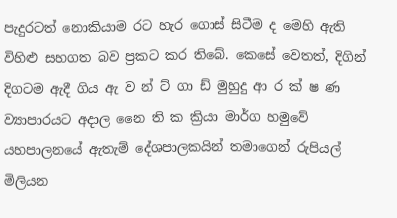පැදුරටත් නොකියාම රට හැර ගොස් සිටීම ද මෙහි ඇති විහිළු සහගත බව ප්‍රකට කර තිබේ. කෙසේ වෙතත්, දිගින් දිගටම ඇදී ගිය ඇ ව න් ට් ගා ඩ් මුහුදු ආ ර ක් ෂ ණ ව්‍යාපාරයට අදාල නෛ ති ක ක්‍රියා මාර්ග හමුවේ යහපාලනයේ ඇතැම් දේශපාලකයින් තමාගෙන් රුපියල් මිලියන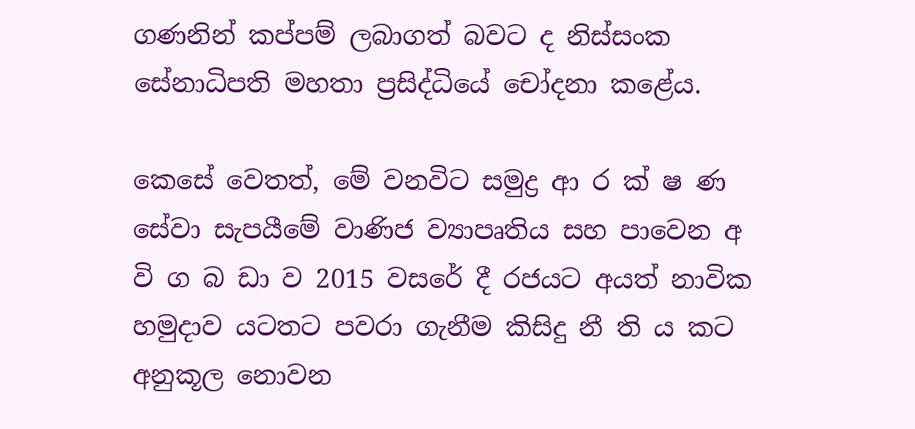ගණනින් කප්පම් ලබාගත් බවට ද නිස්සංක සේනාධිපති මහතා ප්‍රසිද්ධියේ චෝදනා කළේය.

කෙසේ වෙතත්, මේ වනවිට සමුද්‍ර ආ ර ක් ෂ ණ සේවා සැපයීමේ වාණිජ ව්‍යාපෘතිය සහ පාවෙන අ වි ග බ ඩා ව 2015 වසරේ දී රජයට අයත් නාවික හමුදාව යටතට පවරා ගැනීම කිසිදු නී ති ය කට අනුකූල නොවන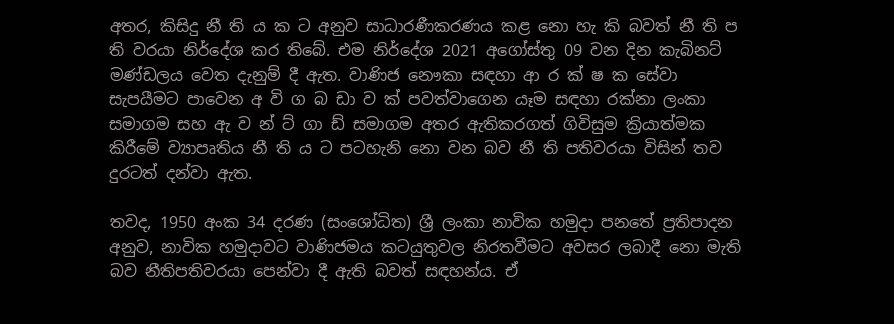අතර, කිසිදු නී ති ය ක ට අනුව සාධාරණීකරණය කළ නො හැ කි බවත් නී ති ප ති වරයා නිර්දේශ කර තිබේ. එම නිර්දේශ 2021 අගෝස්තු 09 වන දින කැබිනට් මණ්ඩලය වෙත දැනුම් දී ඇත. වාණිජ නෞකා සඳහා ආ ර ක් ෂ ක සේවා සැපයීමට පාවෙන අ වි ග බ ඩා ව ක් පවත්වාගෙන යෑම සඳහා රක්නා ලංකා සමාගම සහ ඇ ව න් ට් ගා ඩ් සමාගම අතර ඇතිකරගත් ගිවිසුම ක්‍රියාත්මක කිරීමේ ව්‍යාපෘතිය නී ති ය ට පටහැනි නො වන බව නී ති පතිවරයා විසින් තව දුරටත් දන්වා ඇත.

තවද, 1950 අංක 34 දරණ (සංශෝධිත) ශ්‍රී ලංකා නාවික හමුදා පනතේ ප්‍රතිපාදන අනුව, නාවික හමුදාවට වාණිජමය කටයුතුවල නිරතවීමට අවසර ලබාදී නො මැති බව නීතිපතිවරයා පෙන්වා දී ඇති බවත් සඳහන්ය. ඒ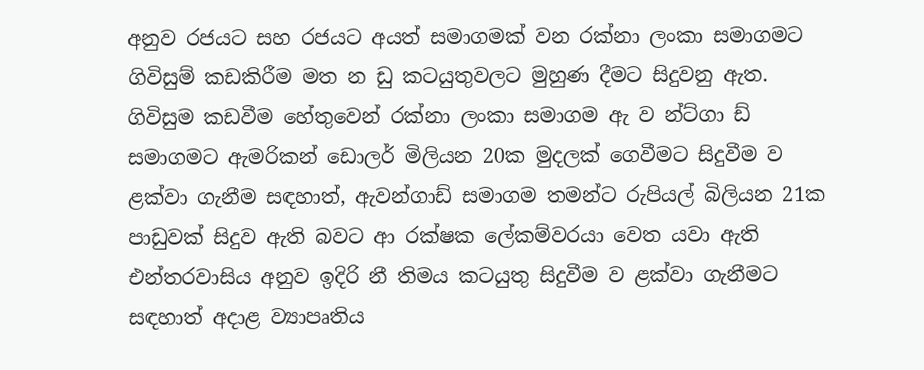අනුව රජයට සහ රජයට අයත් සමාගමක් වන රක්නා ලංකා සමාගමට ගිවිසුම් කඩකිරීම මත න ඩු කටයුතුවලට මුහුණ දීමට සිදුවනු ඇත. ගිවිසුම කඩවීම හේතුවෙන් රක්නා ලංකා සමාගම ඇ ව න්ට්ගා ඩ් සමාගමට ඇමරිකන් ඩොලර් මිලියන 20ක මුදලක් ගෙවීමට සිදුවීම ව ළක්වා ගැනීම සඳහාත්, ඇවන්ගාඩ් සමාගම තමන්ට රුපියල් බිලියන 21ක පාඩුවක් සිදුව ඇති බවට ආ රක්ෂක ලේකම්වරයා වෙත යවා ඇති එන්තරවාසිය අනුව ඉදිරි නී තිමය කටයුතු සිදුවීම ව ළක්වා ගැනීමට සඳහාත් අදාළ ව්‍යාපෘතිය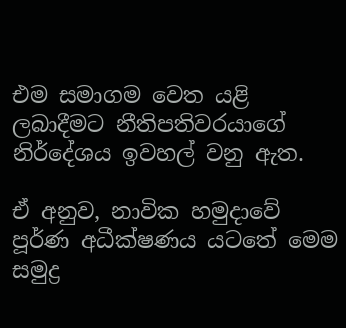එම සමාගම වෙත යළි ලබාදීමට නීතිපතිවරයාගේ නිර්දේශය ඉවහල් වනු ඇත.

ඒ අනුව, නාවික හමුදාවේ පූර්ණ අධීක්ෂණය යටතේ මෙම සමුද්‍ර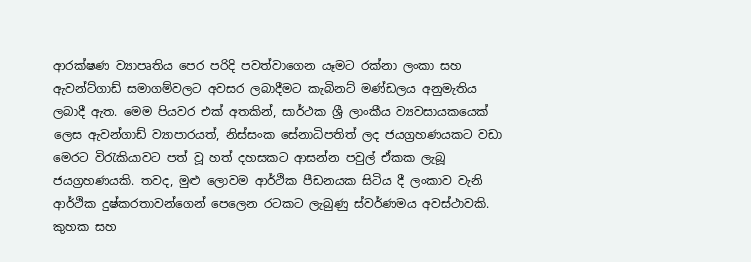ආරක්ෂණ ව්‍යාපෘතිය පෙර පරිදි පවත්වාගෙන යෑමට රක්නා ලංකා සහ ඇවන්ට්ගාඩ් සමාගම්වලට අවසර ලබාදීමට කැබිනට් මණ්ඩලය අනුමැතිය ලබාදී ඇත. මෙම පියවර එක් අතකින්, සාර්ථක ශ්‍රී ලාංකීය ව්‍යවසායකයෙක් ලෙස ඇවන්ගාඩ් ව්‍යාපාරයත්, නිස්සංක සේනාධිපතිත් ලද ජයග්‍රහණයකට වඩා මෙරට විරැකියාවට පත් වූ හත් දහසකට ආසන්න පවුල් ඒකක ලැබූ ජයග්‍රහණයකි. තවද, මුළු ලොවම ආර්ථික පීඩනයක සිටිය දී ලංකාව වැනි ආර්ථික දුෂ්කරතාවන්ගෙන් පෙලෙන රටකට ලැබුණු ස්වර්ණමය අවස්ථාවකි. කුහක සහ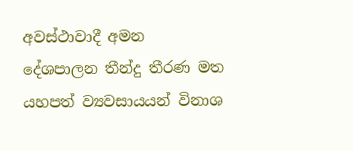අවස්ථාවාදී අමන දේශපාලන තීන්දු තීරණ මත යහපත් ව්‍යවසායයන් විනාශ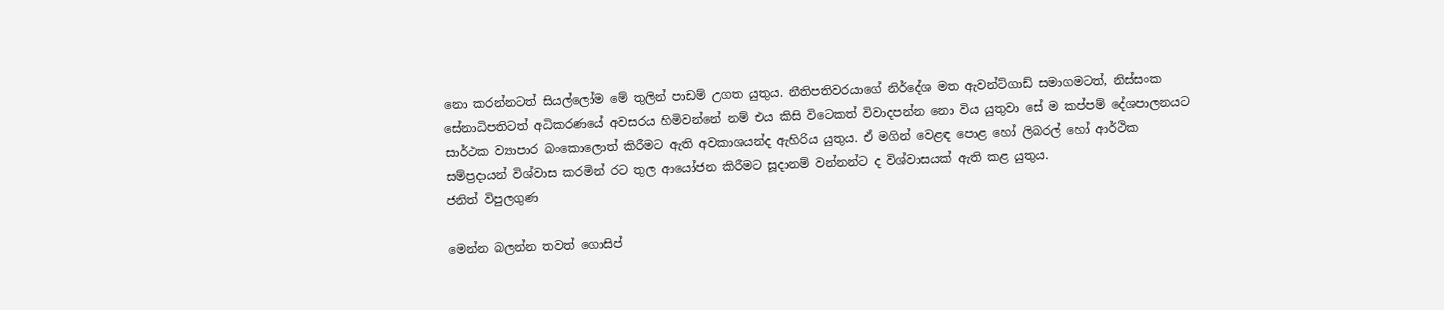නො කරන්නටත් සියල්ලෝම මේ තුලින් පාඩම් උගත යුතුය. නීතිපතිවරයාගේ නිර්දේශ මත ඇවන්ට්ගාඩ් සමාගමටත්, නිස්සංක සේනාධිපතිටත් අධිකරණයේ අවසරය හිමිවන්නේ නම් එය කිසි විටෙකත් විවාදපන්න නො විය යුතුවා සේ ම කප්පම් දේශපාලනයට සාර්ථක ව්‍යාපාර බංකොලොත් කිරීමට ඇති අවකාශයන්ද ඇහිරිය යුතුය. ඒ මගින් වෙළඳ පොළ හෝ ලිබරල් හෝ ආර්ථික සම්ප්‍රදායන් විශ්වාස කරමින් රට තුල ආයෝජන කිරීමට සූදානම් වන්නන්ට ද විශ්වාසයක් ඇති කළ යුතුය.
ජනිත් විපුලගුණ

මෙන්න බලන්න තවත් ගොසිප්